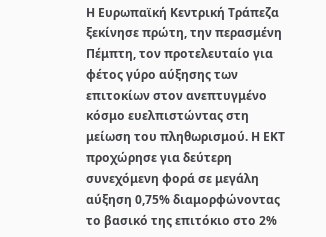Η Ευρωπαϊκή Κεντρική Τράπεζα ξεκίνησε πρώτη, την περασμένη Πέμπτη, τον προτελευταίο για φέτος γύρο αύξησης των επιτοκίων στον ανεπτυγμένο κόσμο ευελπιστώντας στη μείωση του πληθωρισμού. Η ΕΚΤ προχώρησε για δεύτερη συνεχόμενη φορά σε μεγάλη αύξηση 0,75% διαμορφώνοντας το βασικό της επιτόκιο στο 2%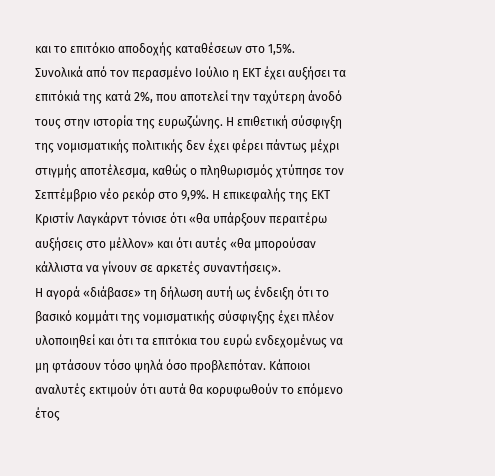και το επιτόκιο αποδοχής καταθέσεων στο 1,5%.
Συνολικά από τον περασμένο Ιούλιο η ΕΚΤ έχει αυξήσει τα επιτόκιά της κατά 2%, που αποτελεί την ταχύτερη άνοδό τους στην ιστορία της ευρωζώνης. Η επιθετική σύσφιγξη της νομισματικής πολιτικής δεν έχει φέρει πάντως μέχρι στιγμής αποτέλεσμα, καθώς ο πληθωρισμός χτύπησε τον Σεπτέμβριο νέο ρεκόρ στο 9,9%. Η επικεφαλής της ΕΚΤ Κριστίν Λαγκάρντ τόνισε ότι «θα υπάρξουν περαιτέρω αυξήσεις στο μέλλον» και ότι αυτές «θα μπορούσαν κάλλιστα να γίνουν σε αρκετές συναντήσεις».
Η αγορά «διάβασε» τη δήλωση αυτή ως ένδειξη ότι το βασικό κομμάτι της νομισματικής σύσφιγξης έχει πλέον υλοποιηθεί και ότι τα επιτόκια του ευρώ ενδεχομένως να μη φτάσουν τόσο ψηλά όσο προβλεπόταν. Κάποιοι αναλυτές εκτιμούν ότι αυτά θα κορυφωθούν το επόμενο έτος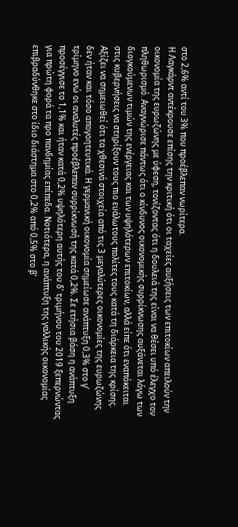στο 2,6% αντί του 3% που προέβλεπαν νωρίτερα.
Η Λαγκάρντ αντέκρουσε επίσης την κριτική ότι οι ταχείες αυξήσεις των επιτοκίων απειλούν την οικονομία της ευρωζώνης με ύφεση, τονίζοντας ότι η δουλειά της είναι να θέσει υπό έλεγχο τον πληθωρισμό. Αναγνώρισε πάντως ότι ο κίνδυνος οικονομικής συρρίκνωσης αυξάνεται λόγω των διογκούμενων τιμών της ενέργειας και των υψηλότερων επιτοκίων, αλλά είπε ότι εναπόκειται στις κυβερνήσεις να στηρίξουν τους πιο ευάλωτους πολίτες τους κατά τη διάρκεια της κρίσης.
Αξίζει να σημειωθεί ότι τα χθεσινά στοιχεία από τις 3 μεγαλύτερες οικονομίες της ευρωζώνης δεν ήταν και τόσο απογοητευτικά. Η γερμανική οικονομία σημείωσε ανάπτυξη 0,3% στο γ’ τρίμηνο ενώ οι αναλυτές προέβλεπαν συρρίκνωσή της κατά 0,2%. Σε ετήσια βάση η ανάπτυξη προσέγγισε το 1,1% και ήταν κατά 0,2% υψηλότερη αυτής του δ’ τριμήνου του 2019 ξεπερνώντας για πρώτη φορά τα προ πανδημίας επίπεδα. Νοτιότερα, η ανάπτυξη της γαλλικής οικονομίας επιβραδύνθηκε στο ίδιο διάστημα στο 0,2% από 0,5% στο β’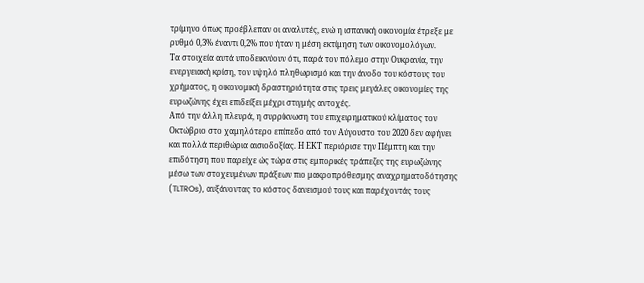τρίμηνο όπως προέβλεπαν οι αναλυτές, ενώ η ισπανική οικονομία έτρεξε με ρυθμό 0,3% έναντι 0,2% που ήταν η μέση εκτίμηση των οικονομολόγων.
Τα στοιχεία αυτά υποδεικνύουν ότι, παρά τον πόλεμο στην Ουκρανία, την ενεργειακή κρίση, τον υψηλό πληθωρισμό και την άνοδο του κόστους του χρήματος, η οικονομική δραστηριότητα στις τρεις μεγάλες οικονομίες της ευρωζώνης έχει επιδείξει μέχρι στιγμής αντοχές.
Από την άλλη πλευρά, η συρρίκνωση του επιχειρηματικού κλίματος τον Οκτώβριο στο χαμηλότερο επίπεδο από τον Αύγουστο του 2020 δεν αφήνει και πολλά περιθώρια αισιοδοξίας. Η ΕΚΤ περιόρισε την Πέμπτη και την επιδότηση που παρείχε ώς τώρα στις εμπορικές τράπεζες της ευρωζώνης μέσω των στοχευμένων πράξεων πιο μακροπρόθεσμης αναχρηματοδότησης (TLTROs), αυξάνοντας το κόστος δανεισμού τους και παρέχοντάς τους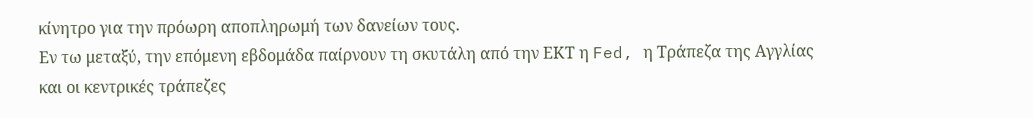κίνητρο για την πρόωρη αποπληρωμή των δανείων τους.
Εν τω μεταξύ, την επόμενη εβδομάδα παίρνουν τη σκυτάλη από την ΕΚΤ η Fed, η Τράπεζα της Αγγλίας και οι κεντρικές τράπεζες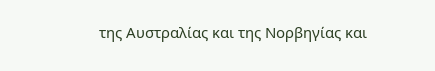της Αυστραλίας και της Νορβηγίας και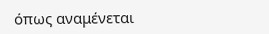όπως αναμένεται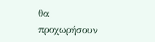θα προχωρήσουν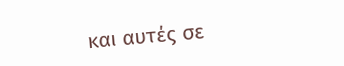και αυτές σε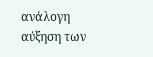ανάλογη αύξηση των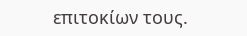επιτοκίων τους.